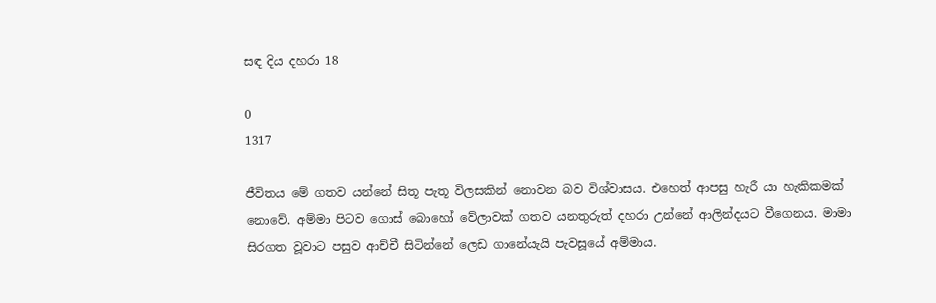සඳ දිය දහරා 18

0
1317

ජීවිතය මේ ගතව යන්නේ සිතූ පැතූ විලසකින් නොවන බව විශ්වාසය. එහෙත් ආපසු හැරී යා හැකිකමක් නොවේ. අම්මා පිටව ගොස් බොහෝ වේලාවක් ගතව යනතුරුත් දහරා උන්නේ ආලින්දයට වීගෙනය. මාමා සිරගත වූවාට පසුව ආච්චී සිටින්නේ ලෙඩ ගානේයැයි පැවසූයේ අම්මාය.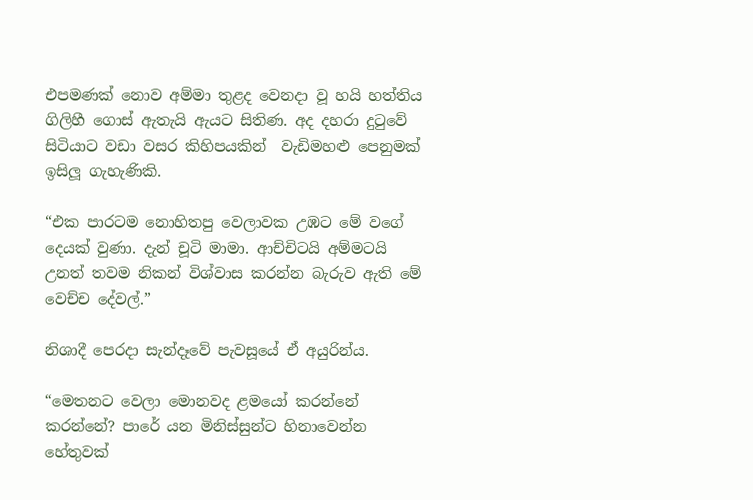එපමණක් නොව අම්මා තුළද වෙනදා වූ හයි හත්තිය ගිලිහී ගොස් ඇතැයි ඇයට සිතිණ. අද දහරා දුටුවේ සිටියාට වඩා වසර කිහිපයකින්  වැඩිමහළු පෙනුමක් ඉසිලූ ගැහැණිකි.

“එක පාරටම නොහිතපු වෙලාවක උඹට මේ වගේ දෙයක් වුණා. දැන් චූටි මාමා. ආච්චිටයි අම්මටයි උනත් තවම නිකන් විශ්වාස කරන්න බැරුව ඇති මේ වෙච්ච දේවල්.”

නිශාදී පෙරදා සැන්දෑවේ පැවසූයේ ඒ අයුරින්ය.

“මෙතනට වෙලා මොනවද ළමයෝ කරන්නේ කරන්නේ? පාරේ යන මිනිස්සුන්ට හිනාවෙන්න හේතුවක්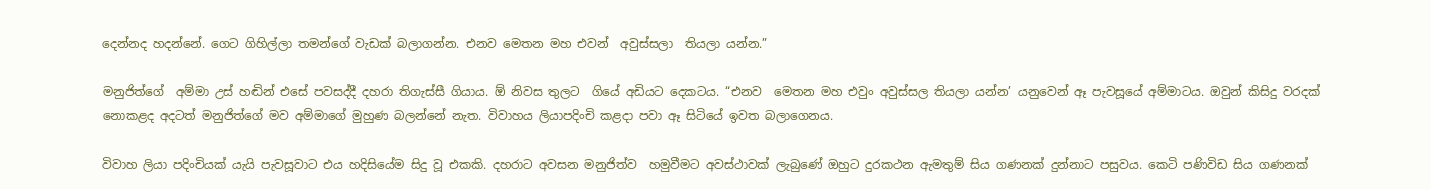දෙන්නද හදන්නේ. ගෙට ගිහිල්ලා තමන්ගේ වැඩක් බලාගන්න. එනව මෙතන මහ එවන්  අවුස්සලා  තියලා යන්න.”

මනුජිත්ගේ  අම්මා උස් හඬින් එසේ පවසද්දී දහරා තිගැස්සී ගියාය. ඕ නිවස තුලට  ගියේ අඩියට දෙකටය. “එනව  මෙතන මහ එවුං අවුස්සල තියලා යන්න’ යනුවෙන් ඈ පැවසූයේ අම්මාටය. ඔවුන් කිසිදු වරදක් නොකළද අදටත් මනුජිත්ගේ මව අම්මාගේ මුහුණ බලන්නේ නැත. විවාහය ලියාපදිංචි කළදා පවා ඈ සිටියේ ඉවත බලාගෙනය.

විවාහ ලියා පදිංචියක් යැයි පැවසූවාට එය හදිසියේම සිදු වූ එකකි. දහරාට අවසන මනුජිත්ව  හමුවීමට අවස්ථාවක් ලැබුණේ ඔහුට දුරකථන ඇමතුම් සිය ගණනක් දුන්නාට පසුවය. කෙටි පණිවිඩ සිය ගණනක්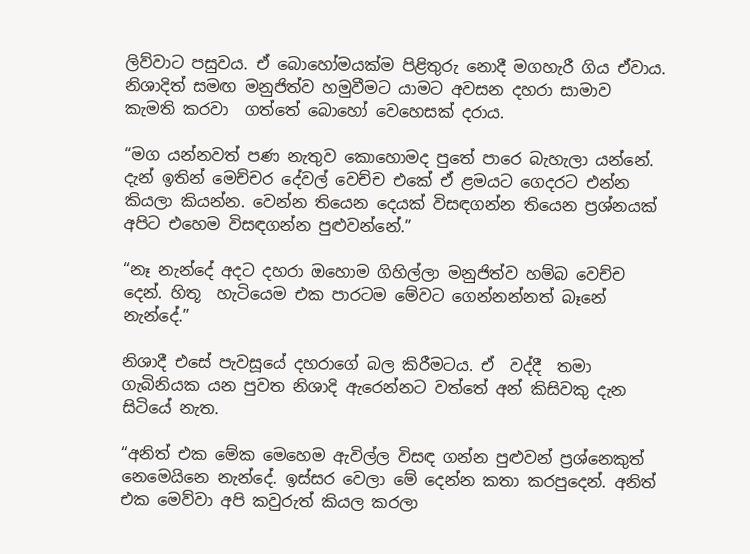ලිව්වාට පසුවය. ඒ බොහෝමයක්ම පිළිතුරු නොදී මගහැරී ගිය ඒවාය. නිශාදිත් සමඟ මනුජිත්ව හමුවීමට යාමට අවසන දහරා සාමාව  කැමති කරවා  ගත්තේ බොහෝ වෙහෙසක් දරාය.

“මග යන්නවත් පණ නැතුව කොහොමද පුතේ පාරෙ බැහැලා යන්නේ. දැන් ඉතින් මෙච්චර දේවල් වෙච්ච එකේ ඒ ළමයට ගෙදරට එන්න කියලා කියන්න. වෙන්න තියෙන දෙයක් විසඳගන්න තියෙන ප්‍රශ්නයක් අපිට එහෙම විසඳගන්න පුළුවන්නේ.”

“නෑ නැන්දේ අදට දහරා ඔහොම ගිහිල්ලා මනුජිත්ව හම්බ වෙච්ච දෙන්. හිතූ  හැටියෙම එක පාරටම මේවට ගෙන්නන්නත් බෑනේ නැන්දේ.”

නිශාදී එසේ පැවසූයේ දහරාගේ බල කිරීමටය. ඒ  වද්දී  තමා ගැබිනියක යන පුවත නිශාදි ඇරෙන්නට වත්තේ අන් කිසිවකු දැන සිටියේ නැත.

“අනිත් එක මේක මෙහෙම ඇවිල්ල විසඳ ගන්න පුළුවන් ප්‍රශ්නෙකුත් නෙමෙයිනෙ නැන්දේ. ඉස්සර වෙලා මේ දෙන්න කතා කරපුදෙන්. අනිත් එක මෙව්වා අපි කවුරුත් කියල කරලා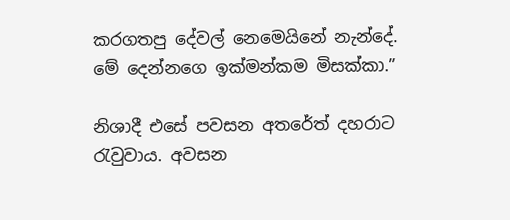කරගතපු දේවල් නෙමෙයිනේ නැන්දේ. මේ දෙන්නගෙ ඉක්මන්කම මිසක්කා.”

නිශාදී එසේ පවසන අතරේත් දහරාට රැවුවාය. අවසන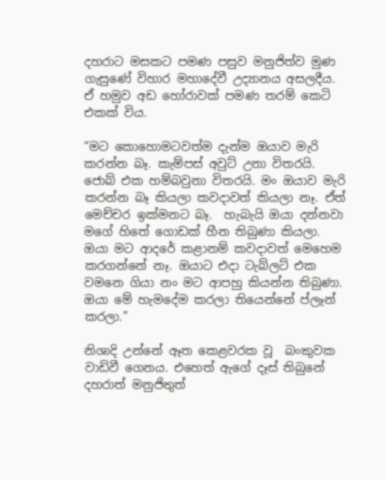දහරාට මසකට පමණ පසුව මනුජිත්ව මුණ ගැසුණේ විහාර මහාදේවී උද්‍යානය අසලදීය. ඒ හමුව අඩ හෝරාවක් පමණ තරම් කෙටි එකක් විය.

“මට කොහොමටවත්ම දැන්ම ඔයාව මැරි කරන්න බෑ. කැම්පස් අවුට් උනා විතරයි. ජොබ් එක හම්බවුනා විතරයි. මං ඔයාව මැරි කරන්න බෑ කියලා කවදාවත් කියලා නෑ. ඒත් මෙච්චර ඉක්මනට බෑ.  හැබැයි ඔයා දන්නවා මගේ හිතේ ගොඩක් හීන තිබුණා කියලා. ඔයා මට ආදරේ කළානම් කවදාවත් මෙහෙම කරගන්නේ නෑ. ඔයාට එදා ටැබ්ලට් එක වමනෙ ගියා නං මට ආපහු කියන්න තිබුණා. ඔයා මේ හැමදේම කරලා තියෙන්නේ ප්ලෑන් කරලා.”

නිශාදි උන්නේ ඈත කෙළවරක වූ  බංකුවක වාඩිවී ගෙනය. එහෙත් ඇගේ දෑස් තිබුනේ දහරාත් මනුජිතුත්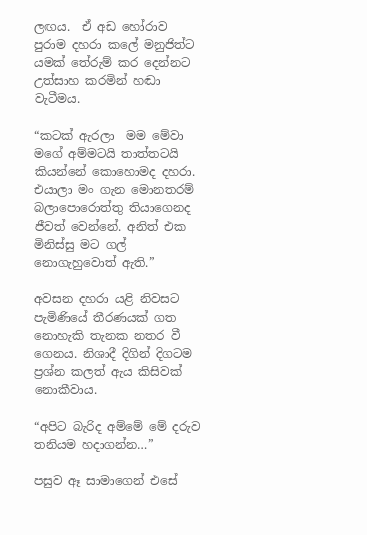ලඟය.  ඒ අඩ හෝරාව පුරාම දහරා කලේ මනුජිත්ට යමක් තේරුම් කර දෙන්නට උත්සාහ කරමින් හඬා වැටීමය.

“කටක් ඇරලා  මම මේවා මගේ අම්මටයි තාත්තටයි කියන්නේ කොහොමද දහරා. එයාලා මං ගැන මොනතරම් බලාපොරොත්තු තියාගෙනද ජීවත් වෙන්නේ. අනිත් එක මිනිස්සු මට ගල් නොගැහුවොත් ඇති.”

අවසන දහරා යළි නිවසට පැමිණියේ තීරණයක් ගත නොහැකි තැනක නතර වී ගෙනය. නිශාදී දිගින් දිගටම ප්‍රශ්න කලත් ඇය කිසිවක් නොකීවාය.

“අපිට බැරිද අම්මේ මේ දරුව තනියම හදාගන්න…”

පසුව ඈ සාමාගෙන් එසේ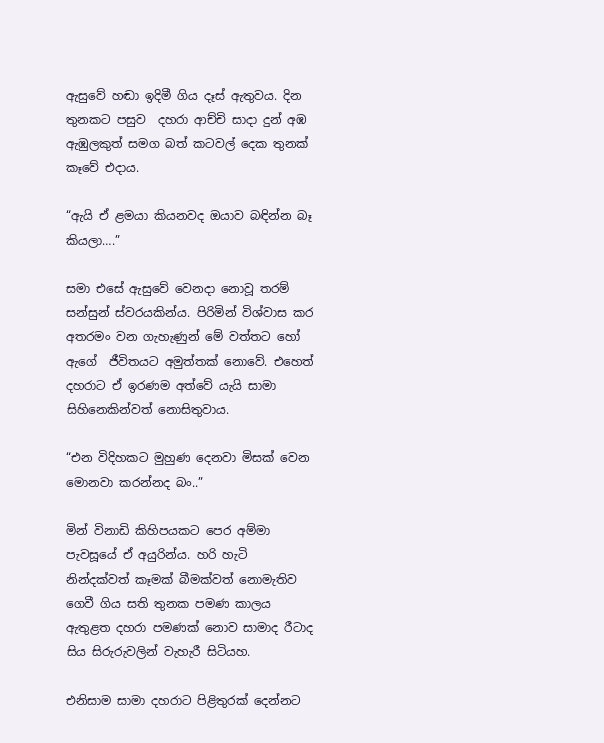ඇසුවේ හඬා ඉදිමී ගිය දෑස් ඇතුවය. දින  තුනකට පසුව  දහරා ආච්චි සාදා දුන් අඹ ඇඹුලකුත් සමග බත් කටවල් දෙක තුනක් කෑවේ එදාය.

“ඇයි ඒ ළමයා කියනවද ඔයාව බඳින්න බෑ කියලා….”

සමා එසේ ඇසුවේ වෙනදා නොවූ තරම් සන්සුන් ස්වරයකින්ය. පිරිමින් විශ්වාස කර අතරමං වන ගැහැණුන් මේ වත්තට හෝ ඇගේ  ජීවිතයට අමුත්තක් නොවේ. එහෙත් දහරාට ඒ ඉරණම අත්වේ යැයි සාමා සිහිනෙකින්වත් නොසිතුවාය.

“එන විදිහකට මුහුණ දෙනවා මිසක් වෙන මොනවා කරන්නද බං..”

මින් විනාඩි කිහිපයකට පෙර අම්මා පැවසූයේ ඒ අයුරින්ය. හරි හැටි නින්දක්වත් කෑමක් බීමක්වත් නොමැතිව ගෙවී ගිය සති තුනක පමණ කාලය ඇතුළත දහරා පමණක් නොව සාමාද රීටාද සිය සිරුරුවලින් වැහැරී සිටියහ.

එනිසාම සාමා දහරාට පිළිතුරක් දෙන්නට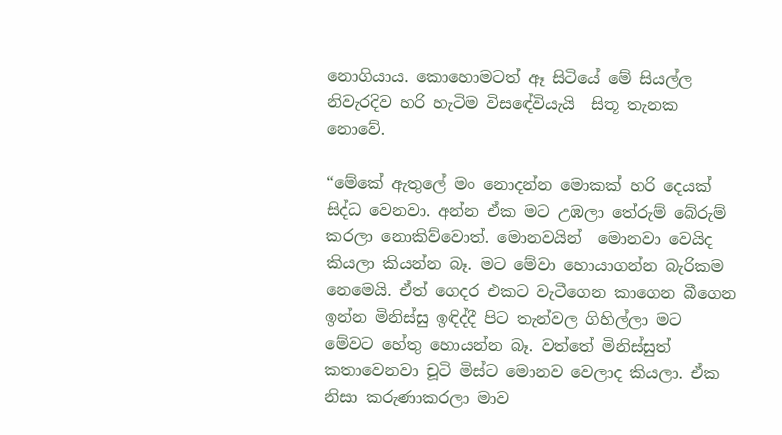නොගියාය. කොහොමටත් ඈ සිටියේ මේ සියල්ල නිවැරදිව හරි හැටිම විසඳේවියැයි  සිතූ තැනක නොවේ.

“මේකේ ඇතුලේ මං නොදන්න මොකක් හරි දෙයක් සිද්ධ වෙනවා. අන්න ඒක මට උඹලා තේරුම් බේරුම් කරලා නොකිව්වොත්. මොනවයින්  මොනවා වෙයිද කියලා කියන්න බෑ. මට මේවා හොයාගන්න බැරිකම නෙමෙයි. ඒත් ගෙදර එකට වැටීගෙන කාගෙන බීගෙන ඉන්න මිනිස්සු ඉඳිද්දී පිට තැන්වල ගිහිල්ලා මට මේවට හේතු හොයන්න බෑ. වත්තේ මිනිස්සුත් කතාවෙනවා චූටි මිස්ට මොනව වෙලාද කියලා. ඒක නිසා කරුණාකරලා මාව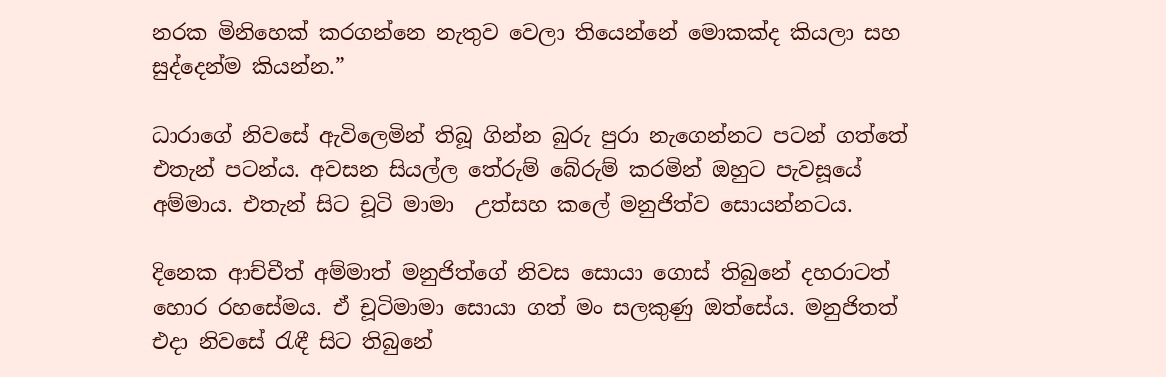නරක මිනිහෙක් කරගන්නෙ නැතුව වෙලා තියෙන්නේ මොකක්ද කියලා සහ සුද්දෙන්ම කියන්න.”

ධාරාගේ නිවසේ ඇවිලෙමින් තිබූ ගින්න බුරු පුරා නැගෙන්නට පටන් ගත්තේ එතැන් පටන්ය. අවසන සියල්ල තේරුම් බේරුම් කරමින් ඔහුට පැවසූයේ අම්මාය. එතැන් සිට චූටි මාමා  උත්සහ කලේ මනුජිත්ව සොයන්නටය.

දිනෙක ආච්චීත් අම්මාත් මනුජිත්ගේ නිවස සොයා ගොස් තිබුනේ දහරාටත් හොර රහසේමය. ඒ චූටිමාමා සොයා ගත් මං සලකුණු ඔත්සේය. මනුජිතත් එදා නිවසේ රැඳී සිට තිබුනේ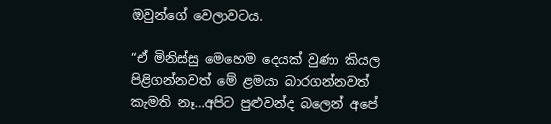ඔවුන්ගේ වෙලාවටය.

“ඒ මිනිස්සු මෙහෙම දෙයක් වුණා කියල පිළිගන්නවත් මේ ළමයා බාරගන්නවත් කැමති නෑ…අපිට පුළුවන්ද බලෙන් අපේ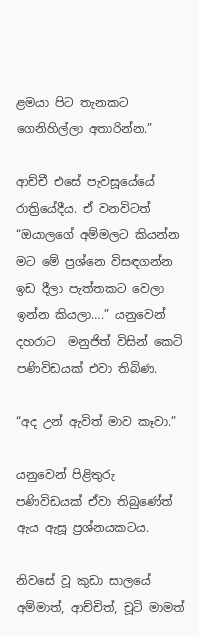ළමයා පිට තැනකට ගෙනිහිල්ලා අතාරින්න.”

ආච්චී එසේ පැවසූයේයේ රාත්‍රියේදීය. ඒ වනවිටත් “ඔයාලගේ අම්මලට කියන්න මට මේ ප්‍රශ්නෙ විසඳගන්න ඉඩ දීලා පැත්තකට වෙලා ඉන්න කියලා….” යනුවෙන් දහරාට  මනුජිත් විසින් කෙටි පණිවිඩයක් එවා තිබිණ.

“අද උන් ඇවිත් මාව කෑවා.”

යනුවෙන් පිළිතුරු පණිවිඩයක් ඒවා තිබුණේත් ඇය ඇසූ ප්‍රශ්නයකටය.

නිවසේ වූ කුඩා සාලයේ අම්මාත්, ආච්චිත්, චූටි මාමත්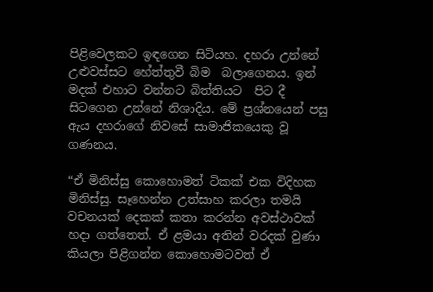පිළිවෙලකට ඉඳගෙන සිටියහ. දහරා උන්නේ උළුවස්සට හේත්තුවී බිම  බලාගෙනය. ඉන් මදක් එහාට වන්නට බිත්තියට  පිට දී  සිටගෙන උන්නේ නිශාදිය. මේ ප්‍රශ්නයෙන් පසු ඇය දහරාගේ නිවසේ සාමාජිකයෙකු වූ ගණනය.

“ඒ මිනිස්සු කොහොමත් ටිකක් එක විදිහක මිනිස්සු. සෑහෙන්න උත්සාහ කරලා තමයි වචනයක් දෙකක් කතා කරන්න අවස්ථාවක් හදා ගත්තෙත්. ඒ ළමයා අතින් වරදක් වුණා කියලා පිළිගන්න කොහොමටවත් ඒ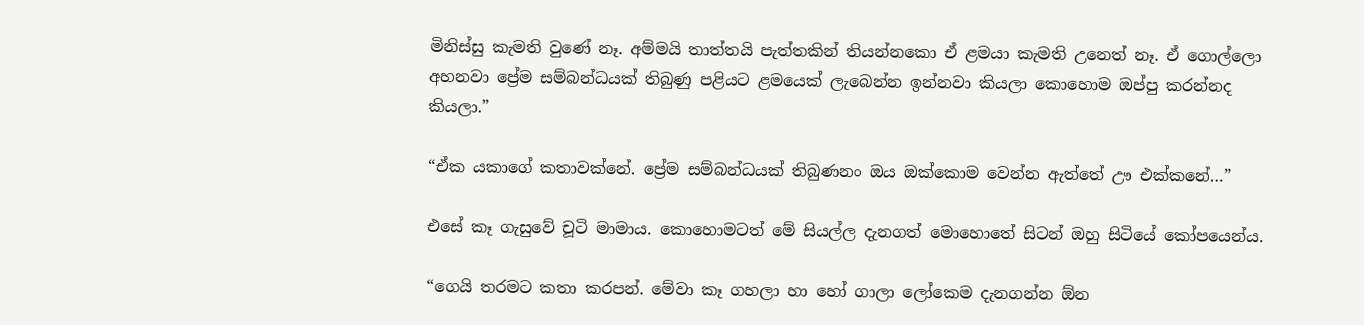මිනිස්සු කැමති වුණේ නෑ. අම්මයි තාත්තයි පැත්තකින් තියන්නකො ඒ ළමයා කැමති උනෙත් නෑ. ඒ ගොල්ලො අහනවා ප්‍රේම සම්බන්ධයක් තිබුණු පළියට ළමයෙක් ලැබෙන්න ඉන්නවා කියලා කොහොම ඔප්පු කරන්නද කියලා.”

“ඒක යකාගේ කතාවක්නේ. ප්‍රේම සම්බන්ධයක් තිබුණනං ඔය ඔක්කොම වෙන්න ඇත්තේ ඌ එක්කනේ…”

එසේ කෑ ගැසුවේ චූටි මාමාය. කොහොමටත් මේ සියල්ල දැනගත් මොහොතේ සිටන් ඔහු සිටියේ කෝපයෙන්ය.

“ගෙයි තරමට කතා කරපන්. මේවා කෑ ගහලා හා හෝ ගාලා ලෝකෙම දැනගන්න ඕන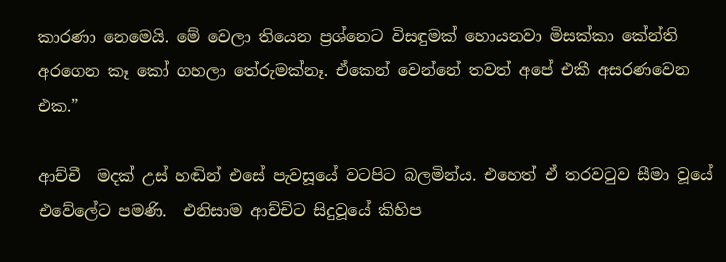කාරණා නෙමෙයි. මේ වෙලා තියෙන ප්‍රශ්නෙට විසඳුමක් හොයනවා මිසක්කා කේන්ති අරගෙන කෑ කෝ ගහලා තේරුමක්නෑ. ඒකෙන් වෙන්නේ තවත් අපේ එකී අසරණවෙන එක.”

ආච්චී  මදක් උස් හඬින් එසේ පැවසූයේ වටපිට බලමින්ය. එහෙත් ඒ තරවටුව සීමා වූයේ එවේලේට පමණි.  එනිසාම ආච්චිට සිදුවූයේ කිහිප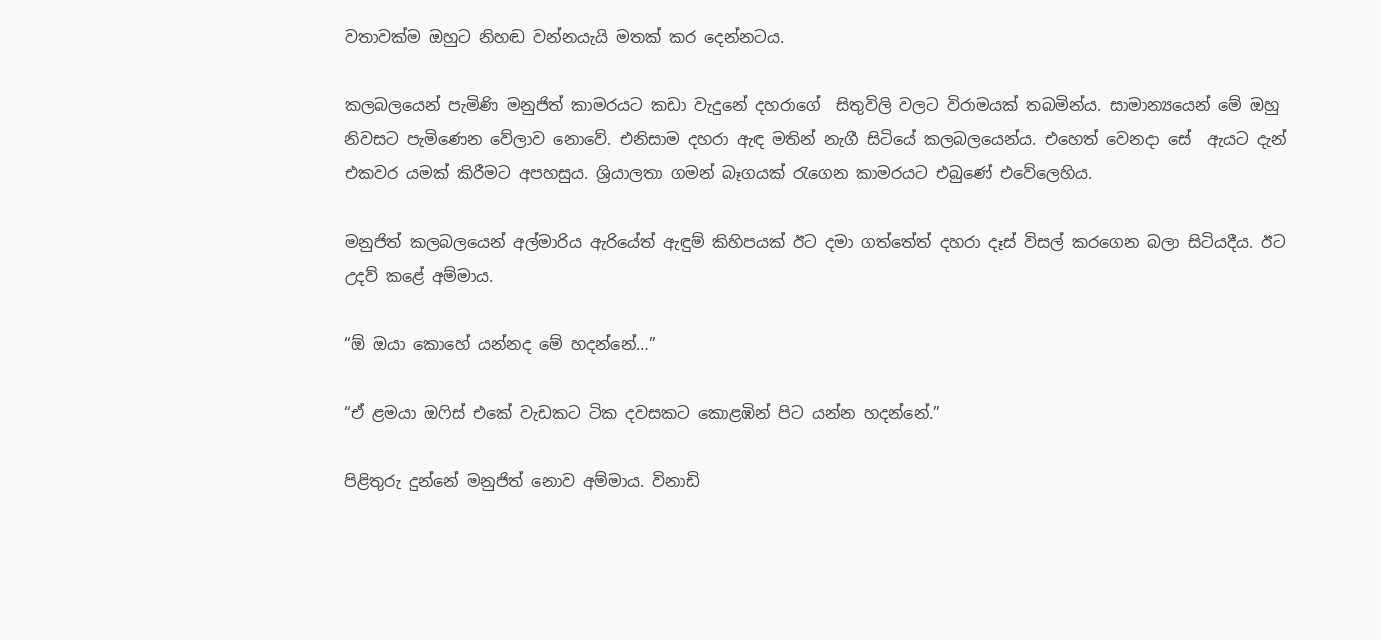වතාවක්ම ඔහුට නිහඬ වන්නයැයි මතක් කර දෙන්නටය.

කලබලයෙන් පැමිණි මනුජිත් කාමරයට කඩා වැදුනේ දහරාගේ  සිතුවිලි වලට විරාමයක් තබමින්ය. සාමාන්‍යයෙන් මේ ඔහු නිවසට පැමිණෙන වේලාව නොවේ. එනිසාම දහරා ඇඳ මතින් නැගී සිටියේ කලබලයෙන්ය. එහෙත් වෙනදා සේ  ඇයට දැන් එකවර යමක් කිරීමට අපහසුය. ශ්‍රියාලතා ගමන් බෑගයක් රැගෙන කාමරයට එබුණේ එවේලෙහිය.

මනුජිත් කලබලයෙන් අල්මාරිය ඇරියේත් ඇඳුම් කිහිපයක් ඊට දමා ගත්තේත් දහරා දෑස් විසල් කරගෙන බලා සිටියදීය. ඊට උදව් කළේ අම්මාය.

“ඕ ඔයා කොහේ යන්නද මේ හදන්නේ…”

“ඒ ළමයා ඔෆිස් එකේ වැඩකට ටික දවසකට කොළඹින් පිට යන්න හදන්නේ.”

පිළිතුරු දුන්නේ මනුජිත් නොව අම්මාය. විනාඩි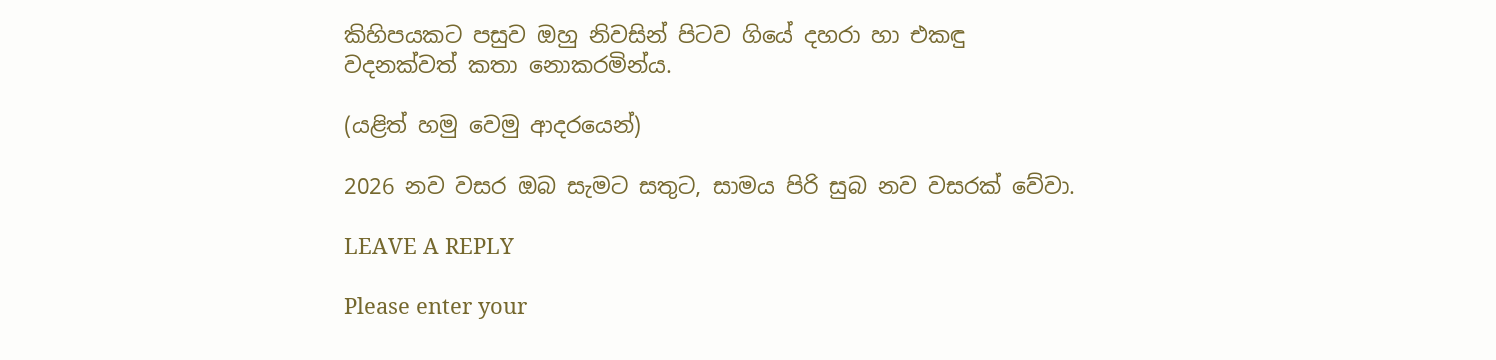කිහිපයකට පසුව ඔහු නිවසින් පිටව ගියේ දහරා හා එකඳු  වදනක්වත් කතා නොකරමින්ය.

(යළිත් හමු වෙමු ආදරයෙන්)

2026 නව වසර ඔබ සැමට සතුට, සාමය පිරි සුබ නව වසරක් වේවා.

LEAVE A REPLY

Please enter your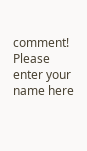comment!
Please enter your name here